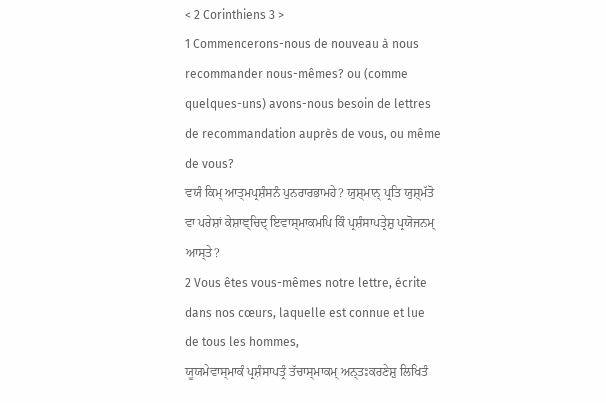< 2 Corinthiens 3 >
1 Commencerons-nous de nouveau à nous recommander nous-mêmes? ou (comme quelques-uns) avons-nous besoin de lettres de recommandation auprès de vous, ou même de vous?
ਵਯੰ ਕਿਮ੍ ਆਤ੍ਮਪ੍ਰਸ਼ੰਸਨੰ ਪੁਨਰਾਰਭਾਮਹੇ? ਯੁਸ਼੍ਮਾਨ੍ ਪ੍ਰਤਿ ਯੁਸ਼੍ਮੱਤੋ ਵਾ ਪਰੇਸ਼ਾਂ ਕੇਸ਼ਾਞ੍ਚਿਦ੍ ਇਵਾਸ੍ਮਾਕਮਪਿ ਕਿੰ ਪ੍ਰਸ਼ੰਸਾਪਤ੍ਰੇਸ਼ੁ ਪ੍ਰਯੋਜਨਮ੍ ਆਸ੍ਤੇ?
2 Vous êtes vous-mêmes notre lettre, écrite dans nos cœurs, laquelle est connue et lue de tous les hommes,
ਯੂਯਮੇਵਾਸ੍ਮਾਕੰ ਪ੍ਰਸ਼ੰਸਾਪਤ੍ਰੰ ਤੱਚਾਸ੍ਮਾਕਮ੍ ਅਨ੍ਤਃਕਰਣੇਸ਼ੁ ਲਿਖਿਤੰ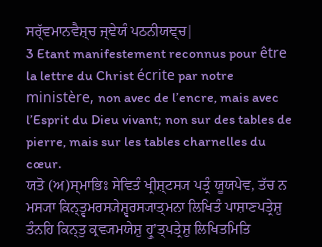ਸਰ੍ੱਵਮਾਨਵੈਸ਼੍ਚ ਜ੍ਞੇਯੰ ਪਠਨੀਯਞ੍ਚ|
3 Etant manifestement reconnus pour être la lettre du Christ écrite par notre ministère, non avec de l’encre, mais avec l’Esprit du Dieu vivant; non sur des tables de pierre, mais sur les tables charnelles du cœur.
ਯਤੋ (ਅ)ਸ੍ਮਾਭਿਃ ਸੇਵਿਤੰ ਖ੍ਰੀਸ਼੍ਟਸ੍ਯ ਪਤ੍ਰੰ ਯੂਯਪੇਵ, ਤੱਚ ਨ ਮਸ੍ਯਾ ਕਿਨ੍ਤ੍ਵਮਰਸ੍ਯੇਸ਼੍ਵਰਸ੍ਯਾਤ੍ਮਨਾ ਲਿਖਿਤੰ ਪਾਸ਼ਾਣਪਤ੍ਰੇਸ਼ੁ ਤੰਨਹਿ ਕਿਨ੍ਤੁ ਕ੍ਰਵ੍ਯਮਯੇਸ਼ੁ ਹ੍ਰੁʼਤ੍ਪਤ੍ਰੇਸ਼ੁ ਲਿਖਿਤਮਿਤਿ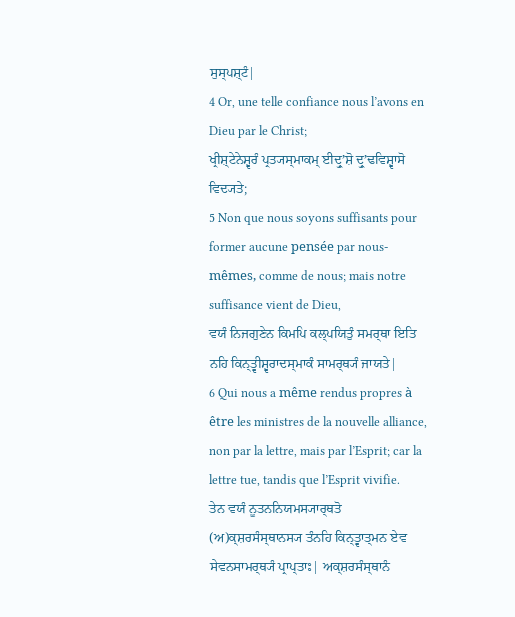ਸੁਸ੍ਪਸ਼੍ਟੰ|
4 Or, une telle confiance nous l’avons en Dieu par le Christ;
ਖ੍ਰੀਸ਼੍ਟੇਨੇਸ਼੍ਵਰੰ ਪ੍ਰਤ੍ਯਸ੍ਮਾਕਮ੍ ਈਦ੍ਰੁʼਸ਼ੋ ਦ੍ਰੁʼਢਵਿਸ਼੍ਵਾਸੋ ਵਿਦ੍ਯਤੇ;
5 Non que nous soyons suffisants pour former aucune pensée par nous-mêmes, comme de nous; mais notre suffisance vient de Dieu,
ਵਯੰ ਨਿਜਗੁਣੇਨ ਕਿਮਪਿ ਕਲ੍ਪਯਿਤੁੰ ਸਮਰ੍ਥਾ ਇਤਿ ਨਹਿ ਕਿਨ੍ਤ੍ਵੀਸ਼੍ਵਰਾਦਸ੍ਮਾਕੰ ਸਾਮਰ੍ਥ੍ਯੰ ਜਾਯਤੇ|
6 Qui nous a même rendus propres à être les ministres de la nouvelle alliance, non par la lettre, mais par l’Esprit; car la lettre tue, tandis que l’Esprit vivifie.
ਤੇਨ ਵਯੰ ਨੂਤਨਨਿਯਮਸ੍ਯਾਰ੍ਥਤੋ (ਅ)ਕ੍ਸ਼ਰਸੰਸ੍ਥਾਨਸ੍ਯ ਤੰਨਹਿ ਕਿਨ੍ਤ੍ਵਾਤ੍ਮਨ ਏਵ ਸੇਵਨਸਾਮਰ੍ਥ੍ਯੰ ਪ੍ਰਾਪ੍ਤਾਃ| ਅਕ੍ਸ਼ਰਸੰਸ੍ਥਾਨੰ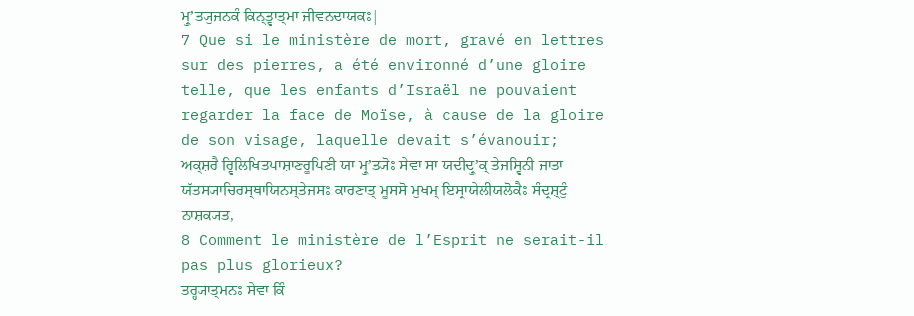ਮ੍ਰੁʼਤ੍ਯੁਜਨਕੰ ਕਿਨ੍ਤ੍ਵਾਤ੍ਮਾ ਜੀਵਨਦਾਯਕਃ|
7 Que si le ministère de mort, gravé en lettres sur des pierres, a été environné d’une gloire telle, que les enfants d’Israël ne pouvaient regarder la face de Moïse, à cause de la gloire de son visage, laquelle devait s’évanouir;
ਅਕ੍ਸ਼ਰੈ ਰ੍ਵਿਲਿਖਿਤਪਾਸ਼ਾਣਰੂਪਿਣੀ ਯਾ ਮ੍ਰੁʼਤ੍ਯੋਃ ਸੇਵਾ ਸਾ ਯਦੀਦ੍ਰੁʼਕ੍ ਤੇਜਸ੍ਵਿਨੀ ਜਾਤਾ ਯੱਤਸ੍ਯਾਚਿਰਸ੍ਥਾਯਿਨਸ੍ਤੇਜਸਃ ਕਾਰਣਾਤ੍ ਮੂਸਸੋ ਮੁਖਮ੍ ਇਸ੍ਰਾਯੇਲੀਯਲੋਕੈਃ ਸੰਦ੍ਰਸ਼੍ਟੁੰ ਨਾਸ਼ਕ੍ਯਤ,
8 Comment le ministère de l’Esprit ne serait-il pas plus glorieux?
ਤਰ੍ਹ੍ਯਾਤ੍ਮਨਃ ਸੇਵਾ ਕਿੰ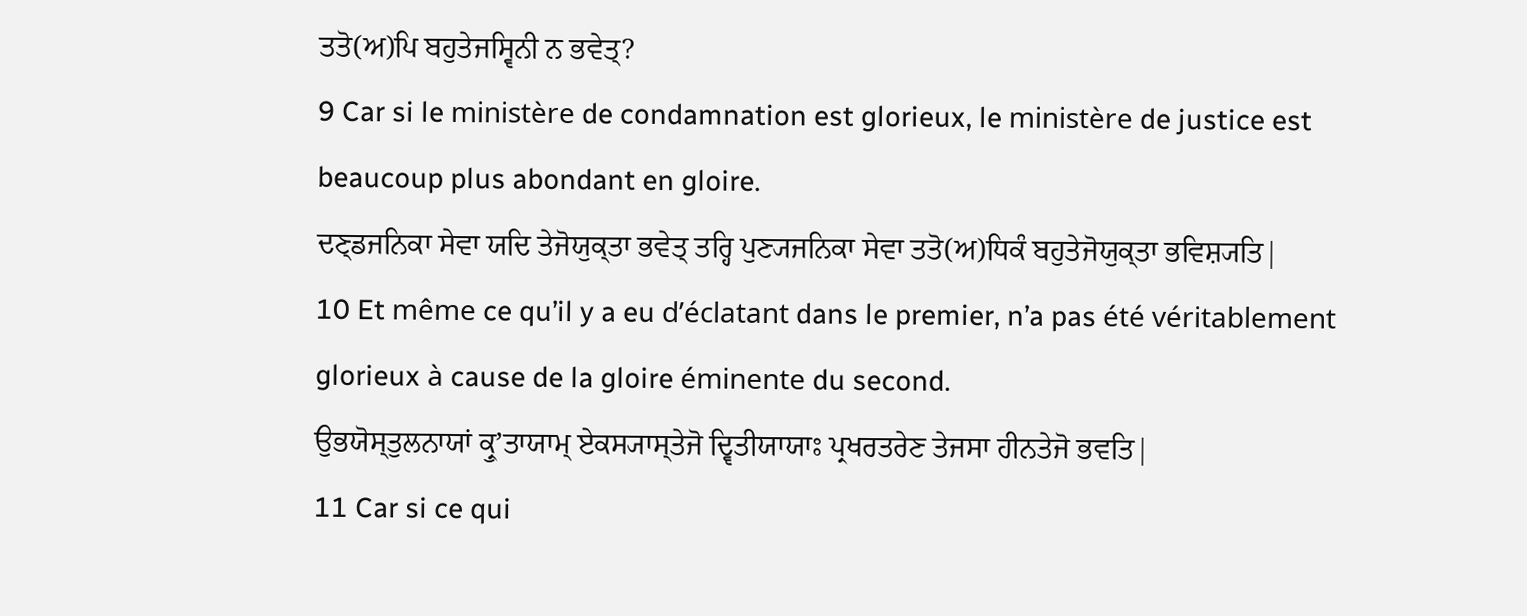ਤਤੋ(ਅ)ਪਿ ਬਹੁਤੇਜਸ੍ਵਿਨੀ ਨ ਭਵੇਤ੍?
9 Car si le ministère de condamnation est glorieux, le ministère de justice est beaucoup plus abondant en gloire.
ਦਣ੍ਡਜਨਿਕਾ ਸੇਵਾ ਯਦਿ ਤੇਜੋਯੁਕ੍ਤਾ ਭਵੇਤ੍ ਤਰ੍ਹਿ ਪੁਣ੍ਯਜਨਿਕਾ ਸੇਵਾ ਤਤੋ(ਅ)ਧਿਕੰ ਬਹੁਤੇਜੋਯੁਕ੍ਤਾ ਭਵਿਸ਼੍ਯਤਿ|
10 Et même ce qu’il y a eu d’éclatant dans le premier, n’a pas été véritablement glorieux à cause de la gloire éminente du second.
ਉਭਯੋਸ੍ਤੁਲਨਾਯਾਂ ਕ੍ਰੁʼਤਾਯਾਮ੍ ਏਕਸ੍ਯਾਸ੍ਤੇਜੋ ਦ੍ਵਿਤੀਯਾਯਾਃ ਪ੍ਰਖਰਤਰੇਣ ਤੇਜਸਾ ਹੀਨਤੇਜੋ ਭਵਤਿ|
11 Car si ce qui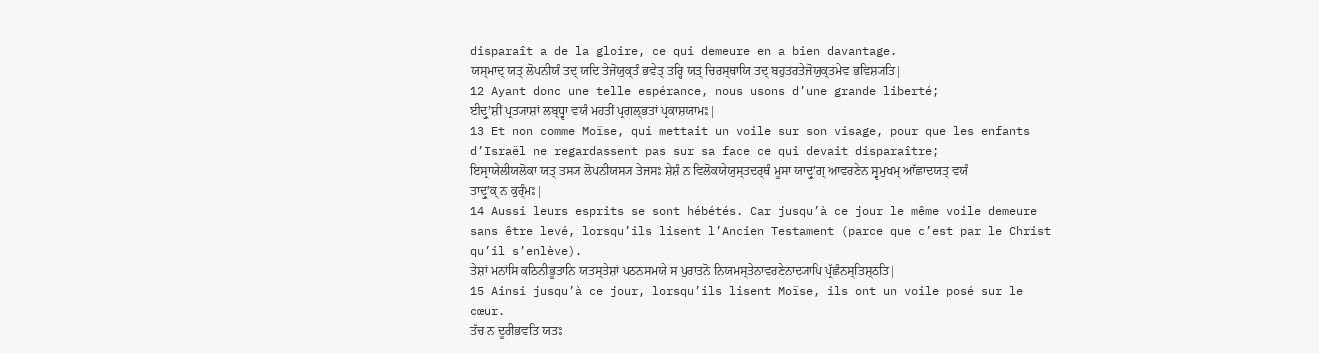disparaît a de la gloire, ce qui demeure en a bien davantage.
ਯਸ੍ਮਾਦ੍ ਯਤ੍ ਲੋਪਨੀਯੰ ਤਦ੍ ਯਦਿ ਤੇਜੋਯੁਕ੍ਤੰ ਭਵੇਤ੍ ਤਰ੍ਹਿ ਯਤ੍ ਚਿਰਸ੍ਥਾਯਿ ਤਦ੍ ਬਹੁਤਰਤੇਜੋਯੁਕ੍ਤਮੇਵ ਭਵਿਸ਼੍ਯਤਿ|
12 Ayant donc une telle espérance, nous usons d’une grande liberté;
ਈਦ੍ਰੁʼਸ਼ੀਂ ਪ੍ਰਤ੍ਯਾਸ਼ਾਂ ਲਬ੍ਧ੍ਵਾ ਵਯੰ ਮਹਤੀਂ ਪ੍ਰਗਲ੍ਭਤਾਂ ਪ੍ਰਕਾਸ਼ਯਾਮਃ|
13 Et non comme Moïse, qui mettait un voile sur son visage, pour que les enfants d’Israël ne regardassent pas sur sa face ce qui devait disparaître;
ਇਸ੍ਰਾਯੇਲੀਯਲੋਕਾ ਯਤ੍ ਤਸ੍ਯ ਲੋਪਨੀਯਸ੍ਯ ਤੇਜਸਃ ਸ਼ੇਸ਼ੰ ਨ ਵਿਲੋਕਯੇਯੁਸ੍ਤਦਰ੍ਥੰ ਮੂਸਾ ਯਾਦ੍ਰੁʼਗ੍ ਆਵਰਣੇਨ ਸ੍ਵਮੁਖਮ੍ ਆੱਛਾਦਯਤ੍ ਵਯੰ ਤਾਦ੍ਰੁʼਕ੍ ਨ ਕੁਰ੍ੰਮਃ|
14 Aussi leurs esprits se sont hébétés. Car jusqu’à ce jour le même voile demeure sans être levé, lorsqu’ils lisent l’Ancien Testament (parce que c’est par le Christ qu’il s’enlève).
ਤੇਸ਼ਾਂ ਮਨਾਂਸਿ ਕਠਿਨੀਭੂਤਾਨਿ ਯਤਸ੍ਤੇਸ਼ਾਂ ਪਠਨਸਮਯੇ ਸ ਪੁਰਾਤਨੋ ਨਿਯਮਸ੍ਤੇਨਾਵਰਣੇਨਾਦ੍ਯਾਪਿ ਪ੍ਰੱਛੰਨਸ੍ਤਿਸ਼੍ਠਤਿ|
15 Ainsi jusqu’à ce jour, lorsqu’ils lisent Moïse, ils ont un voile posé sur le cœur.
ਤੱਚ ਨ ਦੂਰੀਭਵਤਿ ਯਤਃ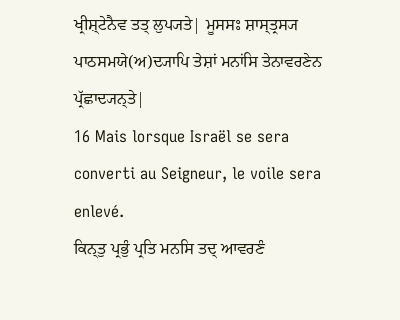ਖ੍ਰੀਸ਼੍ਟੇਨੈਵ ਤਤ੍ ਲੁਪ੍ਯਤੇ| ਮੂਸਸਃ ਸ਼ਾਸ੍ਤ੍ਰਸ੍ਯ ਪਾਠਸਮਯੇ(ਅ)ਦ੍ਯਾਪਿ ਤੇਸ਼ਾਂ ਮਨਾਂਸਿ ਤੇਨਾਵਰਣੇਨ ਪ੍ਰੱਛਾਦ੍ਯਨ੍ਤੇ|
16 Mais lorsque Israël se sera converti au Seigneur, le voile sera enlevé.
ਕਿਨ੍ਤੁ ਪ੍ਰਭੁੰ ਪ੍ਰਤਿ ਮਨਸਿ ਤਦ੍ ਆਵਰਣੰ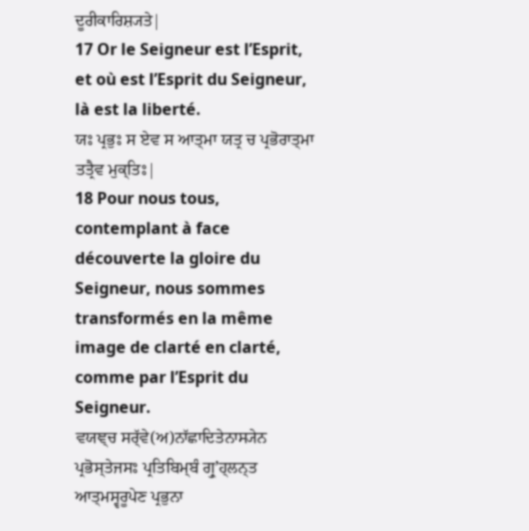ਦੂਰੀਕਾਰਿਸ਼੍ਯਤੇ|
17 Or le Seigneur est l’Esprit, et où est l’Esprit du Seigneur, là est la liberté.
ਯਃ ਪ੍ਰਭੁਃ ਸ ਏਵ ਸ ਆਤ੍ਮਾ ਯਤ੍ਰ ਚ ਪ੍ਰਭੋਰਾਤ੍ਮਾ ਤਤ੍ਰੈਵ ਮੁਕ੍ਤਿਃ|
18 Pour nous tous, contemplant à face découverte la gloire du Seigneur, nous sommes transformés en la même image de clarté en clarté, comme par l’Esprit du Seigneur.
ਵਯਞ੍ਚ ਸਰ੍ੱਵੇ(ਅ)ਨਾੱਛਾਦਿਤੇਨਾਸ੍ਯੇਨ ਪ੍ਰਭੋਸ੍ਤੇਜਸਃ ਪ੍ਰਤਿਬਿਮ੍ਬੰ ਗ੍ਰੁʼਹ੍ਲਨ੍ਤ ਆਤ੍ਮਸ੍ਵਰੂਪੇਣ ਪ੍ਰਭੁਨਾ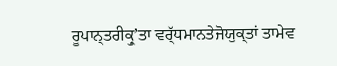ਰੂਪਾਨ੍ਤਰੀਕ੍ਰੁʼਤਾ ਵਰ੍ੱਧਮਾਨਤੇਜੋਯੁਕ੍ਤਾਂ ਤਾਮੇਵ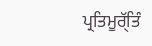ਪ੍ਰਤਿਮੂਰ੍ੱਤਿੰ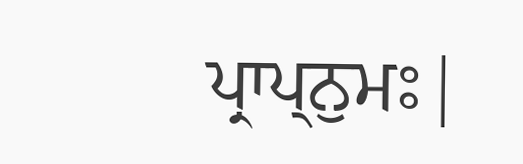ਪ੍ਰਾਪ੍ਨੁਮਃ|